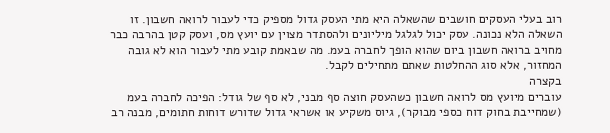רוב בעלי העסקים חושבים שהשאלה היא מתי העסק גדול מספיק כדי לעבור לרואה חשבון. זו השאלה הלא נכונה. עסק יכול לגלגל מיליונים ולהסתדר מצוין עם יועץ מס, ועסק קטן בהרבה כבר מחויב ברואה חשבון ביום שהוא הופך לחברה בעמ. מה שבאמת קובע מתי לעבור הוא לא גובה המחזור, אלא סוג ההחלטות שאתם מתחילים לקבל.
בקצרה
עוברים מיועץ מס לרואה חשבון כשהעסק חוצה סף מבני, לא סף של גודל: הפיכה לחברה בעמ (שמחייבת בחוק דוח כספי מבוקר), גיוס משקיע או אשראי גדול שדורש דוחות חתומים, מבנה רב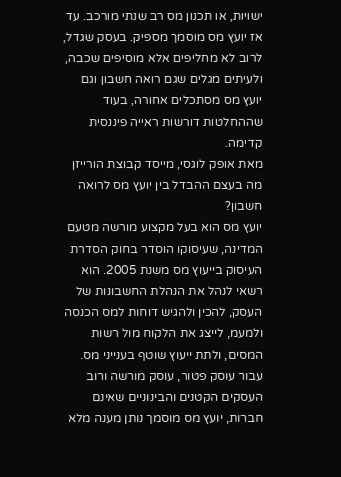ישויות, או תכנון מס רב שנתי מורכב. עד אז יועץ מס מוסמך מספיק. בעסק שגדל, לרוב לא מחליפים אלא מוסיפים שכבה, ולעיתים מגלים שגם רואה חשבון וגם יועץ מס מסתכלים אחורה, בעוד שההחלטות דורשות ראייה פיננסית קדימה.
מאת אופק לוגסי, מייסד קבוצת הורייזן
מה בעצם ההבדל בין יועץ מס לרואה חשבון?
יועץ מס הוא בעל מקצוע מורשה מטעם המדינה, שעיסוקו הוסדר בחוק הסדרת העיסוק בייעוץ מס משנת 2005. הוא רשאי לנהל את הנהלת החשבונות של העסק, להכין ולהגיש דוחות למס הכנסה ולמעמ, לייצג את הלקוח מול רשות המסים, ולתת ייעוץ שוטף בענייני מס. עבור עוסק פטור, עוסק מורשה ורוב העסקים הקטנים והבינוניים שאינם חברות, יועץ מס מוסמך נותן מענה מלא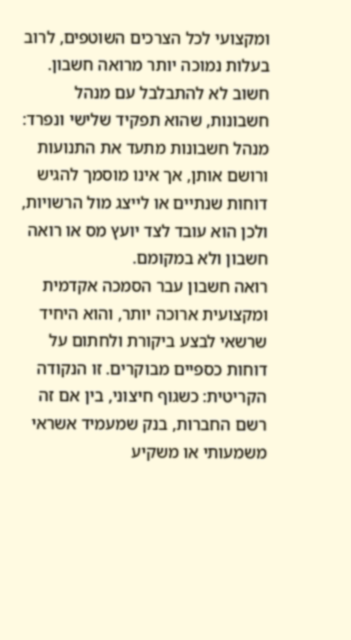ומקצועי לכל הצרכים השוטפים, לרוב בעלות נמוכה יותר מרואה חשבון. חשוב לא להתבלבל עם מנהל חשבונות, שהוא תפקיד שלישי ונפרד: מנהל חשבונות מתעד את התנועות ורושם אותן, אך אינו מוסמך להגיש דוחות שנתיים או לייצג מול הרשויות, ולכן הוא עובד לצד יועץ מס או רואה חשבון ולא במקומם.
רואה חשבון עבר הסמכה אקדמית ומקצועית ארוכה יותר, והוא היחיד שרשאי לבצע ביקורת ולחתום על דוחות כספיים מבוקרים. זו הנקודה הקריטית: כשגוף חיצוני, בין אם זה רשם החברות, בנק שמעמיד אשראי משמעותי או משקיע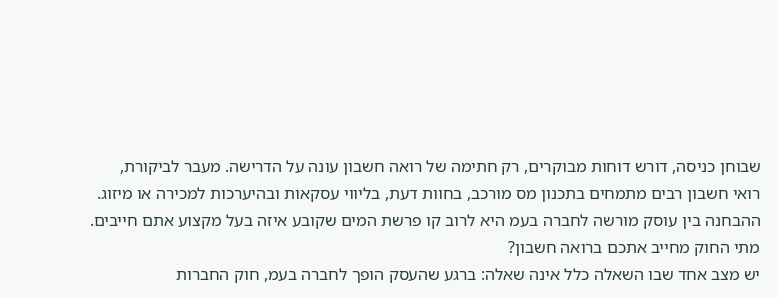שבוחן כניסה, דורש דוחות מבוקרים, רק חתימה של רואה חשבון עונה על הדרישה. מעבר לביקורת, רואי חשבון רבים מתמחים בתכנון מס מורכב, בחוות דעת, בליווי עסקאות ובהיערכות למכירה או מיזוג. ההבחנה בין עוסק מורשה לחברה בעמ היא לרוב קו פרשת המים שקובע איזה בעל מקצוע אתם חייבים.
מתי החוק מחייב אתכם ברואה חשבון?
יש מצב אחד שבו השאלה כלל אינה שאלה: ברגע שהעסק הופך לחברה בעמ, חוק החברות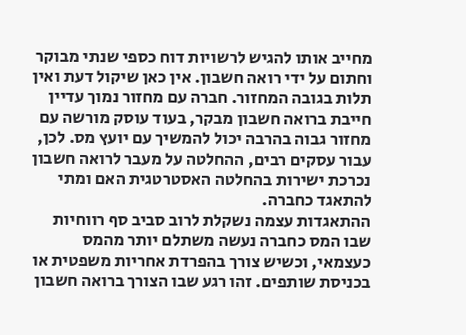מחייב אותו להגיש לרשויות דוח כספי שנתי מבוקר וחתום על ידי רואה חשבון. אין כאן שיקול דעת ואין תלות בגובה המחזור. חברה עם מחזור נמוך עדיין חייבת ברואה חשבון מבקר, בעוד עוסק מורשה עם מחזור גבוה בהרבה יכול להמשיך עם יועץ מס. לכן, עבור עסקים רבים, ההחלטה על מעבר לרואה חשבון נכרכת ישירות בהחלטה האסטרטגית האם ומתי להתאגד כחברה.
ההתאגדות עצמה נשקלת לרוב סביב סף רווחיות שבו המס כחברה נעשה משתלם יותר מהמס כעצמאי, וכשיש צורך בהפרדת אחריות משפטית או בכניסת שותפים. זהו רגע שבו הצורך ברואה חשבון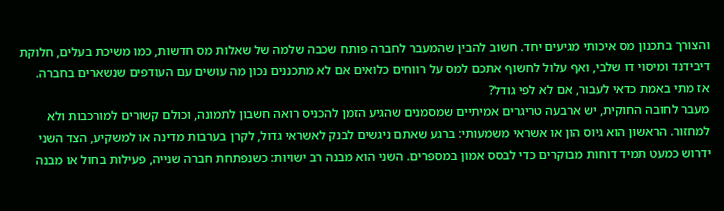והצורך בתכנון מס איכותי מגיעים יחד. חשוב להבין שהמעבר לחברה פותח שכבה שלמה של שאלות מס חדשות, כמו משיכת בעלים, חלוקת דיבידנד ומיסוי דו שלבי, ואף עלול לחשוף אתכם למס על רווחים כלואים אם לא מתכננים נכון מה עושים עם העודפים שנשארים בחברה.
אז מתי באמת כדאי לעבור, אם לא לפי גודל?
מעבר לחובה החוקית, יש ארבעה טריגרים אמיתיים שמסמנים שהגיע הזמן להכניס רואה חשבון לתמונה, וכולם קשורים למורכבות ולא למחזור. הראשון הוא גיוס הון או אשראי משמעותי: ברגע שאתם ניגשים לבנק לאשראי גדול, לקרן בערבות מדינה או למשקיע, הצד השני ידרוש כמעט תמיד דוחות מבוקרים כדי לבסס אמון במספרים. השני הוא מבנה רב ישויות: כשנפתחת חברה שנייה, פעילות בחול או מבנה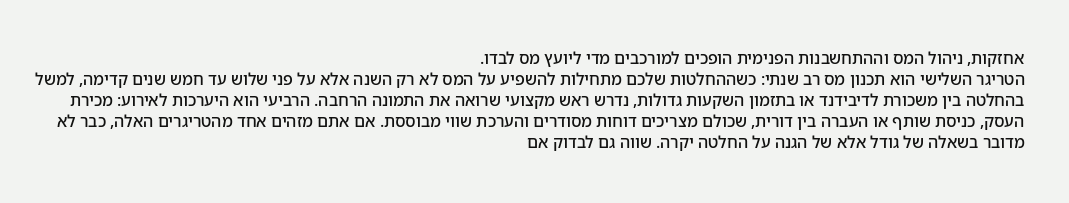אחזקות, ניהול המס וההתחשבנות הפנימית הופכים למורכבים מדי ליועץ מס לבדו.
הטריגר השלישי הוא תכנון מס רב שנתי: כשההחלטות שלכם מתחילות להשפיע על המס לא רק השנה אלא על פני שלוש עד חמש שנים קדימה, למשל בהחלטה בין משכורת לדיבידנד או בתזמון השקעות גדולות, נדרש ראש מקצועי שרואה את התמונה הרחבה. הרביעי הוא היערכות לאירוע: מכירת העסק, כניסת שותף או העברה בין דורית, שכולם מצריכים דוחות מסודרים והערכת שווי מבוססת. אם אתם מזהים אחד מהטריגרים האלה, כבר לא מדובר בשאלה של גודל אלא של הגנה על החלטה יקרה. שווה גם לבדוק אם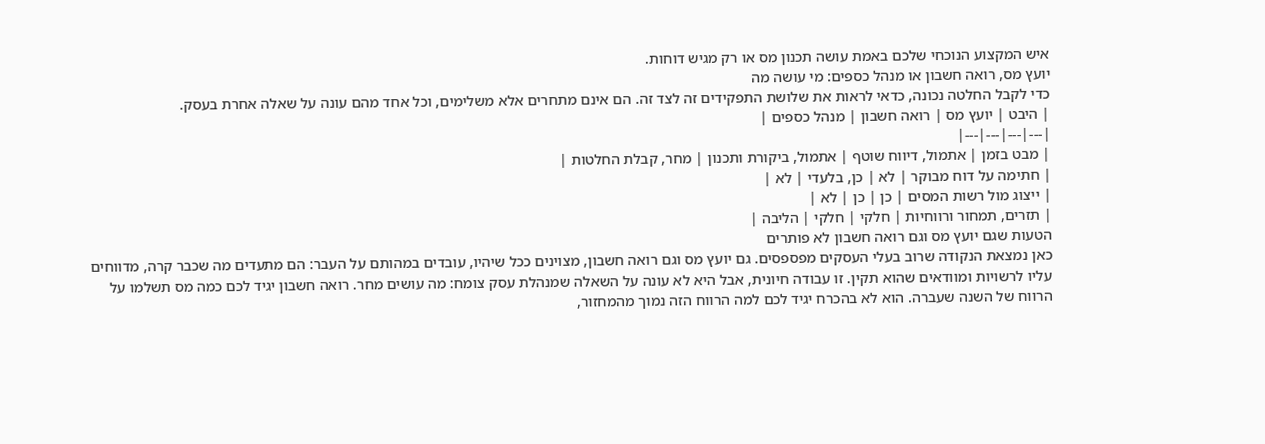איש המקצוע הנוכחי שלכם באמת עושה תכנון מס או רק מגיש דוחות.
יועץ מס, רואה חשבון או מנהל כספים: מי עושה מה
כדי לקבל החלטה נכונה, כדאי לראות את שלושת התפקידים זה לצד זה. הם אינם מתחרים אלא משלימים, וכל אחד מהם עונה על שאלה אחרת בעסק.
| היבט | יועץ מס | רואה חשבון | מנהל כספים |
|---|---|---|---|
| מבט בזמן | אתמול, דיווח שוטף | אתמול, ביקורת ותכנון | מחר, קבלת החלטות |
| חתימה על דוח מבוקר | לא | כן, בלעדי | לא |
| ייצוג מול רשות המסים | כן | כן | לא |
| תזרים, תמחור ורווחיות | חלקי | חלקי | הליבה |
הטעות שגם יועץ מס וגם רואה חשבון לא פותרים
כאן נמצאת הנקודה שרוב בעלי העסקים מפספסים. גם יועץ מס וגם רואה חשבון, מצוינים ככל שיהיו, עובדים במהותם על העבר: הם מתעדים מה שכבר קרה, מדווחים עליו לרשויות ומוודאים שהוא תקין. זו עבודה חיונית, אבל היא לא עונה על השאלה שמנהלת עסק צומח: מה עושים מחר. רואה חשבון יגיד לכם כמה מס תשלמו על הרווח של השנה שעברה. הוא לא בהכרח יגיד לכם למה הרווח הזה נמוך מהמחזור,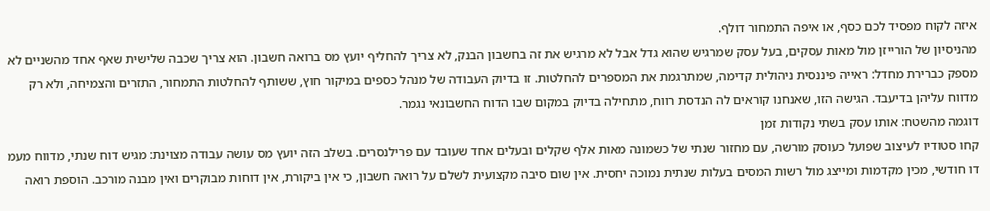איזה לקוח מפסיד לכם כסף, או איפה התמחור דולף.
מהניסיון של הורייזן מול מאות עסקים, בעל עסק שמרגיש שהוא גדל אבל לא מרגיש את זה בחשבון הבנק, לא צריך להחליף יועץ מס ברואה חשבון. הוא צריך שכבה שלישית שאף אחד מהשניים לא מספק כברירת מחדל: ראייה פיננסית ניהולית קדימה, שמתרגמת את המספרים להחלטות. זו בדיוק העבודה של מנהל כספים במיקור חוץ, ששותף להחלטות התמחור, התזרים והצמיחה, ולא רק מדווח עליהן בדיעבד. הגישה הזו, שאנחנו קוראים לה הנדסת רווח, מתחילה בדיוק במקום שבו הדוח החשבונאי נגמר.
דוגמה מהשטח: אותו עסק בשתי נקודות זמן
קחו סטודיו לעיצוב שפועל כעוסק מורשה, עם מחזור שנתי של כשמונה מאות אלף שקלים ובעלים אחד שעובד עם פרילנסרים. בשלב הזה יועץ מס עושה עבודה מצוינת: מגיש דוח שנתי, מדווח מעמ דו חודשי, מכין מקדמות ומייצג מול רשות המסים בעלות שנתית נמוכה יחסית. אין שום סיבה מקצועית לשלם על רואה חשבון, כי אין ביקורת, אין דוחות מבוקרים ואין מבנה מורכב. הוספת רואה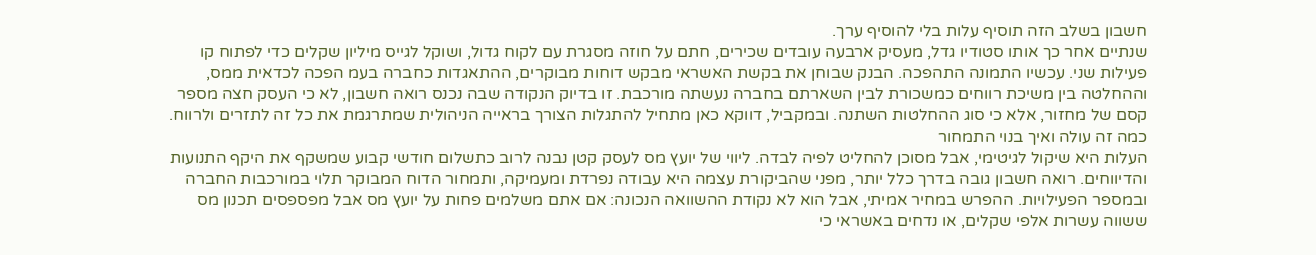חשבון בשלב הזה תוסיף עלות בלי להוסיף ערך.
שנתיים אחר כך אותו סטודיו גדל, מעסיק ארבעה עובדים שכירים, חתם על חוזה מסגרת עם לקוח גדול, ושוקל לגייס מיליון שקלים כדי לפתוח קו פעילות שני. עכשיו התמונה התהפכה. הבנק שבוחן את בקשת האשראי מבקש דוחות מבוקרים, ההתאגדות כחברה בעמ הפכה לכדאית ממס, וההחלטה בין משיכת רווחים כמשכורת לבין השארתם בחברה נעשתה מורכבת. זו בדיוק הנקודה שבה נכנס רואה חשבון, לא כי העסק חצה מספר קסם של מחזור, אלא כי סוג ההחלטות השתנה. ובמקביל, דווקא כאן מתחיל להתגלות הצורך בראייה הניהולית שמתרגמת את כל זה לתזרים ולרווח.
כמה זה עולה ואיך בנוי התמחור
העלות היא שיקול לגיטימי, אבל מסוכן להחליט לפיה לבדה. ליווי של יועץ מס לעסק קטן נבנה לרוב כתשלום חודשי קבוע שמשקף את היקף התנועות והדיווחים. רואה חשבון גובה בדרך כלל יותר, מפני שהביקורת עצמה היא עבודה נפרדת ומעמיקה, ותמחור הדוח המבוקר תלוי במורכבות החברה ובמספר הפעילויות. ההפרש במחיר אמיתי, אבל הוא לא נקודת ההשוואה הנכונה: אם אתם משלמים פחות על יועץ מס אבל מפספסים תכנון מס ששווה עשרות אלפי שקלים, או נדחים באשראי כי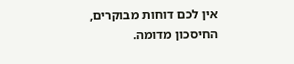אין לכם דוחות מבוקרים, החיסכון מדומה.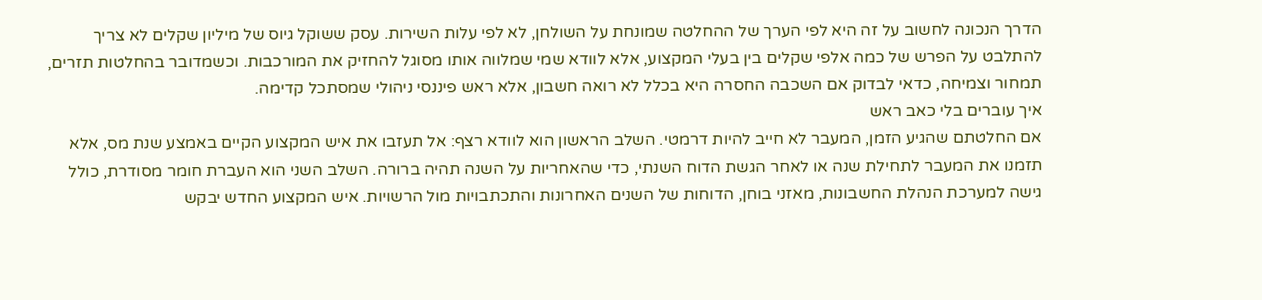הדרך הנכונה לחשוב על זה היא לפי הערך של ההחלטה שמונחת על השולחן, לא לפי עלות השירות. עסק ששוקל גיוס של מיליון שקלים לא צריך להתלבט על הפרש של כמה אלפי שקלים בין בעלי המקצוע, אלא לוודא שמי שמלווה אותו מסוגל להחזיק את המורכבות. וכשמדובר בהחלטות תזרים, תמחור וצמיחה, כדאי לבדוק אם השכבה החסרה היא בכלל לא רואה חשבון, אלא ראש פיננסי ניהולי שמסתכל קדימה.
איך עוברים בלי כאב ראש
אם החלטתם שהגיע הזמן, המעבר לא חייב להיות דרמטי. השלב הראשון הוא לוודא רצף: אל תעזבו את איש המקצוע הקיים באמצע שנת מס, אלא תזמנו את המעבר לתחילת שנה או לאחר הגשת הדוח השנתי, כדי שהאחריות על השנה תהיה ברורה. השלב השני הוא העברת חומר מסודרת, כולל גישה למערכת הנהלת החשבונות, מאזני בוחן, הדוחות של השנים האחרונות והתכתבויות מול הרשויות. איש המקצוע החדש יבקש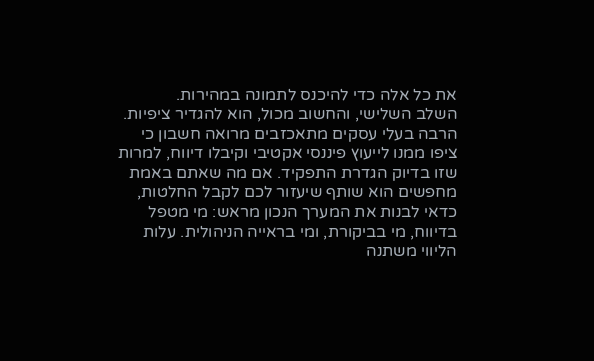את כל אלה כדי להיכנס לתמונה במהירות.
השלב השלישי, והחשוב מכול, הוא להגדיר ציפיות. הרבה בעלי עסקים מתאכזבים מרואה חשבון כי ציפו ממנו לייעוץ פיננסי אקטיבי וקיבלו דיווח, למרות שזו בדיוק הגדרת התפקיד. אם מה שאתם באמת מחפשים הוא שותף שיעזור לכם לקבל החלטות, כדאי לבנות את המערך הנכון מראש: מי מטפל בדיווח, מי בביקורת, ומי בראייה הניהולית. עלות הליווי משתנה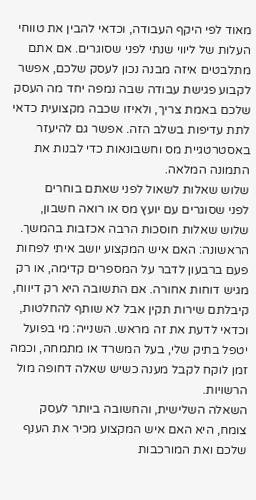מאוד לפי היקף העבודה, וכדאי להבין את טווחי העלות של ליווי שנתי לפני שסוגרים. אם אתם מתלבטים איזה מבנה נכון לעסק שלכם, אפשר לקבוע פגישת עבודה שבה נמפה יחד מה העסק שלכם באמת צריך, ולאיזו שכבה מקצועית כדאי לתת עדיפות בשלב הזה. אפשר גם להיעזר באסטרטגיית מס וחשבונאות כדי לבנות את התמונה המלאה.
שלוש שאלות לשאול לפני שאתם בוחרים
לפני שסוגרים עם יועץ מס או רואה חשבון, שלוש שאלות חוסכות הרבה אכזבות בהמשך. הראשונה: האם איש המקצוע יושב איתי לפחות פעם ברבעון לדבר על המספרים קדימה, או רק מגיש דוחות אחורה. אם התשובה היא רק דיווח, קיבלתם שירות תקין אבל לא שותף להחלטות, וכדאי לדעת את זה מראש. השנייה: מי בפועל יטפל בתיק שלי, בעל המשרד או מתמחה, וכמה זמן לוקח לקבל מענה כשיש שאלה דחופה מול הרשויות.
השאלה השלישית, והחשובה ביותר לעסק צומח, היא האם איש המקצוע מכיר את הענף שלכם ואת המורכבות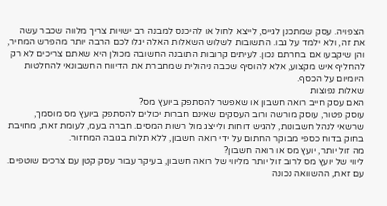הצפויה. עסק שמתכנן לגייס, לייצא לחול או להיכנס למבנה רב ישויות צריך מלווה שכבר עשה את זה, ולא ילמד על גבו. התשובות לשלוש השאלות האלה יגלו לכם הרבה יותר מהפרש המחיר, והן שיקבעו אם בחרתם נכון. לעיתים קרובות התובנה החשובה מכולן היא שאתם צריכים לא רק להחליף איש מקצוע, אלא להוסיף שכבה ניהולית שמחברת את הדיווח החשבונאי להחלטות היומיום על הכסף.
שאלות נפוצות
האם עסק חייב רואה חשבון או שאפשר להסתפק ביועץ מס?
עוסק פטור, עוסק מורשה ורוב העסקים שאינם חברות יכולים להסתפק ביועץ מס מוסמך, שרשאי לנהל חשבונות, להגיש דוחות ולייצג מול רשות המסים. חברה בעמ, לעומת זאת, מחויבת בחוק בדוח כספי מבוקר החתום על ידי רואה חשבון, ללא תלות בגובה המחזור.
מה זול יותר, יועץ מס או רואה חשבון?
ליווי של יועץ מס לרוב זול יותר מליווי של רואה חשבון, בעיקר עבור עסק קטן עם צרכים שוטפים. עם זאת, ההשוואה נכונה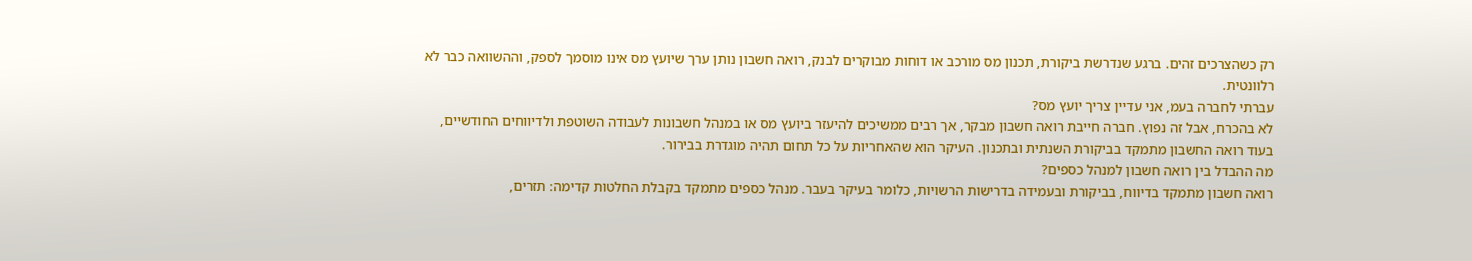רק כשהצרכים זהים. ברגע שנדרשת ביקורת, תכנון מס מורכב או דוחות מבוקרים לבנק, רואה חשבון נותן ערך שיועץ מס אינו מוסמך לספק, וההשוואה כבר לא רלוונטית.
עברתי לחברה בעמ, אני עדיין צריך יועץ מס?
לא בהכרח, אבל זה נפוץ. חברה חייבת רואה חשבון מבקר, אך רבים ממשיכים להיעזר ביועץ מס או במנהל חשבונות לעבודה השוטפת ולדיווחים החודשיים, בעוד רואה החשבון מתמקד בביקורת השנתית ובתכנון. העיקר הוא שהאחריות על כל תחום תהיה מוגדרת בבירור.
מה ההבדל בין רואה חשבון למנהל כספים?
רואה חשבון מתמקד בדיווח, בביקורת ובעמידה בדרישות הרשויות, כלומר בעיקר בעבר. מנהל כספים מתמקד בקבלת החלטות קדימה: תזרים,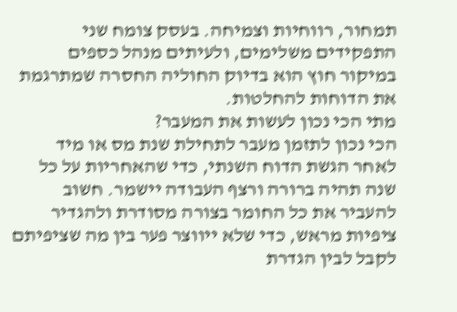תמחור, רווחיות וצמיחה. בעסק צומח שני התפקידים משלימים, ולעיתים מנהל כספים במיקור חוץ הוא בדיוק החוליה החסרה שמתרגמת את הדוחות להחלטות.
מתי הכי נכון לעשות את המעבר?
הכי נכון לתזמן מעבר לתחילת שנת מס או מיד לאחר הגשת הדוח השנתי, כדי שהאחריות על כל שנה תהיה ברורה ורצף העבודה יישמר. חשוב להעביר את כל החומר בצורה מסודרת ולהגדיר ציפיות מראש, כדי שלא ייווצר פער בין מה שציפיתם לקבל לבין הגדרת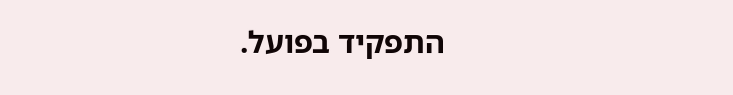התפקיד בפועל.